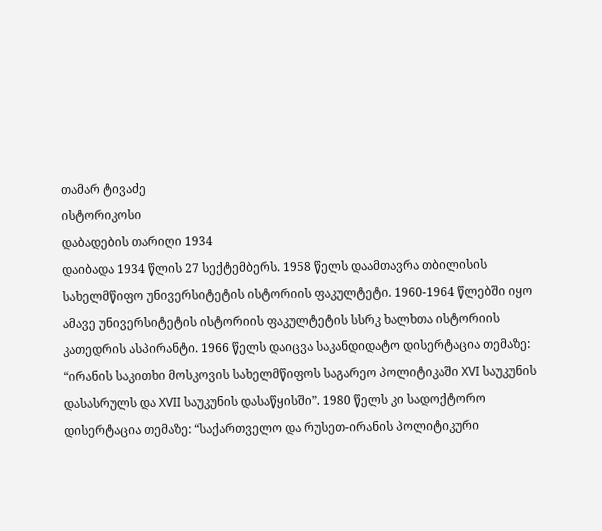თამარ ტივაძე
ისტორიკოსი
დაბადების თარიღი 1934
დაიბადა 1934 წლის 27 სექტემბერს. 1958 წელს დაამთავრა თბილისის სახელმწიფო უნივერსიტეტის ისტორიის ფაკულტეტი. 1960-1964 წლებში იყო ამავე უნივერსიტეტის ისტორიის ფაკულტეტის სსრკ ხალხთა ისტორიის კათედრის ასპირანტი. 1966 წელს დაიცვა საკანდიდატო დისერტაცია თემაზე: “ირანის საკითხი მოსკოვის სახელმწიფოს საგარეო პოლიტიკაში XVI საუკუნის დასასრულს და XVII საუკუნის დასაწყისში”. 1980 წელს კი სადოქტორო დისერტაცია თემაზე: “საქართველო და რუსეთ-ირანის პოლიტიკური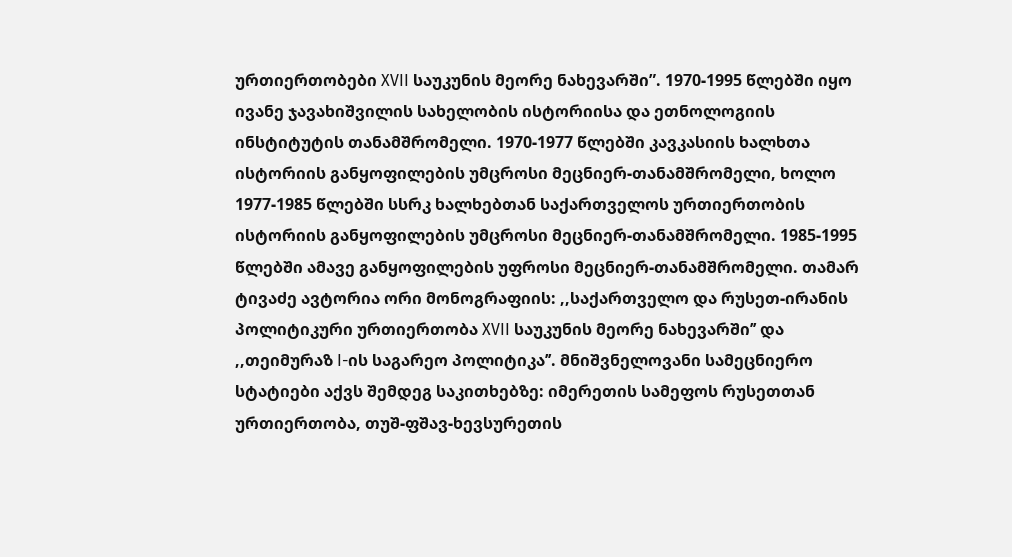ურთიერთობები XVII საუკუნის მეორე ნახევარში”. 1970-1995 წლებში იყო ივანე ჯავახიშვილის სახელობის ისტორიისა და ეთნოლოგიის ინსტიტუტის თანამშრომელი. 1970-1977 წლებში კავკასიის ხალხთა ისტორიის განყოფილების უმცროსი მეცნიერ-თანამშრომელი, ხოლო 1977-1985 წლებში სსრკ ხალხებთან საქართველოს ურთიერთობის ისტორიის განყოფილების უმცროსი მეცნიერ-თანამშრომელი. 1985-1995 წლებში ამავე განყოფილების უფროსი მეცნიერ-თანამშრომელი. თამარ ტივაძე ავტორია ორი მონოგრაფიის: ,,საქართველო და რუსეთ-ირანის პოლიტიკური ურთიერთობა XVII საუკუნის მეორე ნახევარში’’ და ,,თეიმურაზ I-ის საგარეო პოლიტიკა’’. მნიშვნელოვანი სამეცნიერო სტატიები აქვს შემდეგ საკითხებზე: იმერეთის სამეფოს რუსეთთან ურთიერთობა, თუშ-ფშავ-ხევსურეთის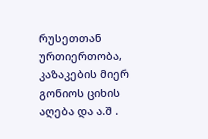რუსეთთან ურთიერთობა, კაზაკების მიერ გონიოს ციხის აღება და ა.შ .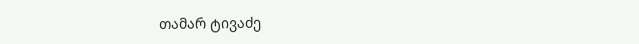თამარ ტივაძე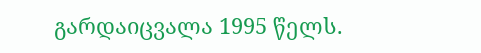გარდაიცვალა 1995 წელს.